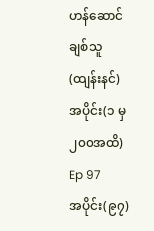ဟန်ဆောင်ချစ်သူ (ထျန်းနင်) အပိုင်း(၁ မှ ၂၀၀အထိ)
Ep 97
အပိုင်း(၉၇)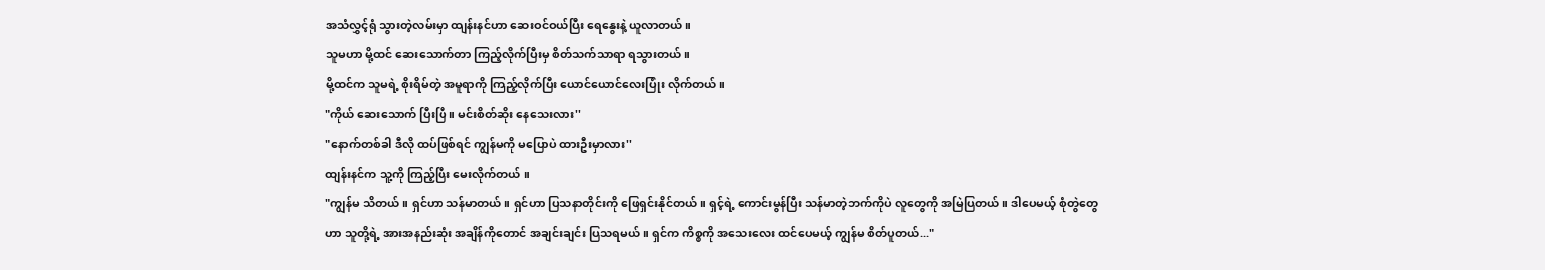အသံလွှင့်ရုံ သွားတဲ့လမ်းမှာ ထျန်းနင်ဟာ ဆေးဝင်ဝယ်ပြီး ရေနွေးနဲ့ ယူလာတယ်။
သူမဟာ မို့ထင် ဆေးသောက်တာ ကြည့်လိုက်ပြီးမှ စိတ်သက်သာရာ ရသွားတယ်။
မို့ထင်က သူမရဲ့ စိုးရိမ်တဲ့ အမူရာကို ကြည့်လိုက်ပြီး ယောင်ယောင်လေးပြုံး လိုက်တယ်။
"ကိုယ် ဆေးသောက် ပြီးပြီ ။ မင်းစိတ်ဆိုး နေသေးလား''
"နောက်တစ်ခါ ဒီလို ထပ်ဖြစ်ရင် ကျွန်မကို မပြောပဲ ထားဦးမှာလား''
ထျန်းနင်က သူ့ကို ကြည့်ပြီး မေးလိုက်တယ် ။
"ကျွန်မ သိတယ်။ ရှင်ဟာ သန်မာတယ်။ ရှင်ဟာ ပြသနာတိုင်းကို ဖြေရှင်းနိုင်တယ်။ ရှင့်ရဲ့ ကောင်းမွန်ပြီး သန်မာတဲ့ဘက်ကိုပဲ လူတွေကို အမြဲပြတယ်။ ဒါပေမယ့် စုံတွဲတွေဟာ သူတို့ရဲ့ အားအနည်းဆုံး အချိန်ကိုတောင် အချင်းချင်း ပြသရမယ်။ ရှင်က ကိစ္စကို အသေးလေး ထင်ပေမယ့် ကျွန်မ စိတ်ပူတယ်..."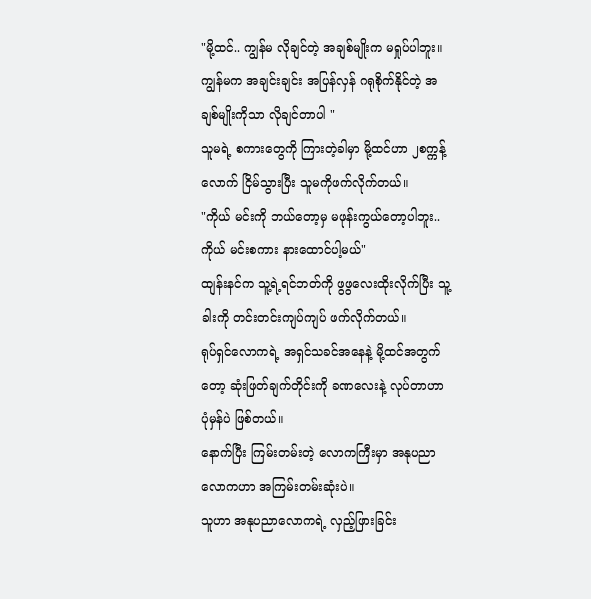"မို့ထင်.. ကျွန်မ လိုချင်တဲ့ အချစ်မျိုးက မရှုပ်ပါဘူး။ ကျွန်မက အချင်းချင်း အပြန်လှန် ဂရုစိုက်နိုင်တဲ့ အချစ်မျိုးကိုသာ လိုချင်တာပါ "
သူမရဲ့ စကားတွေကို ကြားတဲ့ခါမှာ မို့ထင်ဟာ ၂စက္ကန့်လောက် ငြိမ်သွားပြီး သူမကိုဖက်လိုက်တယ်။
"ကိုယ် မင်းကို ဘယ်တော့မှ မဖုန်းကွယ်တော့ပါဘူး.. ကိုယ် မင်းစကား နားထောင်ပါ့မယ်"
ထျန်းနင်က သူ့ရဲ့ရင်ဘတ်ကို ဖွဖွလေးထိုးလိုက်ပြီး သူ့ခါးကို တင်းတင်းကျပ်ကျပ် ဖက်လိုက်တယ်။
ရုပ်ရှင်လောကရဲ့ အရှင်သခင်အနေနဲ့ မို့ထင်အတွက်တော့ ဆုံးဖြတ်ချက်တိုင်းကို ခဏလေးနဲ့ လုပ်တာဟာ ပုံမှန်ပဲ ဖြစ်တယ်။
နောက်ပြီး ကြမ်းတမ်းတဲ့ လောကကြီးမှာ အနုပညာလောကဟာ အကြမ်းတမ်းဆုံးပဲ။
သူဟာ အနုပညာလောကရဲ့ လှည့်ဖြားခြင်း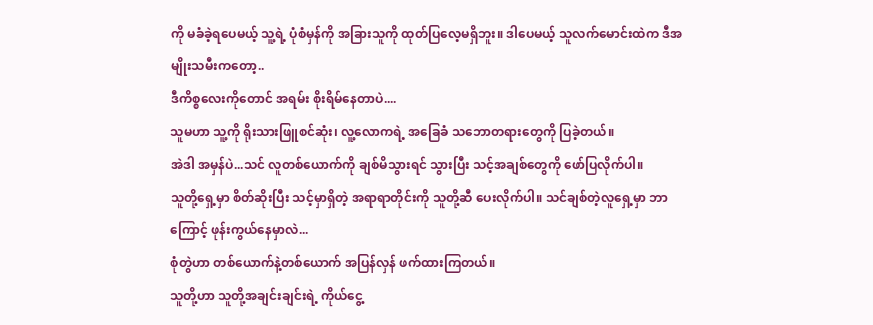ကို မခံခဲ့ရပေမယ့် သူ့ရဲ့ ပုံစံမှန်ကို အခြားသူကို ထုတ်ပြလေ့မရှိဘူး။ ဒါပေမယ့် သူလက်မောင်းထဲက ဒီအမျိုးသမီးကတော့..
ဒီကိစ္စလေးကိုတောင် အရမ်း စိုးရိမ်နေတာပဲ....
သူမဟာ သူ့ကို ရိုးသားဖြူစင်ဆုံး၊ လူ့လောကရဲ့ အခြေခံ သဘောတရားတွေကို ပြခဲ့တယ်။
အဲဒါ အမှန်ပဲ...သင် လူတစ်ယောက်ကို ချစ်မိသွားရင် သွားပြီး သင့်အချစ်တွေကို ဖော်ပြလိုက်ပါ။
သူတို့ရှေ့မှာ စိတ်ဆိုးပြီး သင့်မှာရှိတဲ့ အရာရာတိုင်းကို သူတို့ဆီ ပေးလိုက်ပါ။ သင်ချစ်တဲ့လူရှေ့မှာ ဘာကြောင့် ဖုန်းကွယ်နေမှာလဲ...
စုံတွဲဟာ တစ်ယောက်နဲ့တစ်ယောက် အပြန်လှန် ဖက်ထားကြတယ်။
သူတို့ဟာ သူတို့အချင်းချင်းရဲ့ ကိုယ်ငွေ့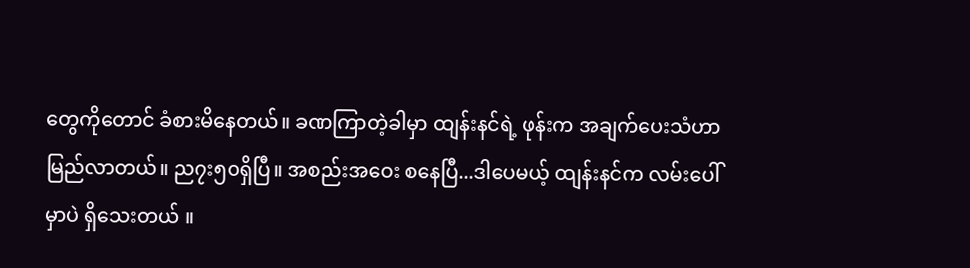တွေကိုတောင် ခံစားမိနေတယ်။ ခဏကြာတဲ့ခါမှာ ထျန်းနင်ရဲ့ ဖုန်းက အချက်ပေးသံဟာ မြည်လာတယ်။ ည၇း၅၀ရှိပြီ။ အစည်းအဝေး စနေပြီ...ဒါပေမယ့် ထျန်းနင်က လမ်းပေါ်မှာပဲ ရှိသေးတယ် ။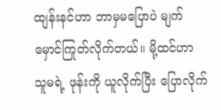ထျန်းနင်ဟာ ဘာမှမပြောပဲ မျက်မှောင်ကြုတ်လိုက်တယ်။ မို့ထင်ဟာ သူမရဲ့ ဖုန်းကို ယူလိုက်ပြီး ပြောလိုက်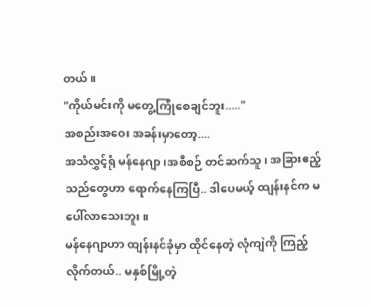တယ်။
"ကိုယ်မင်းကို မတွေ့ကြုံစေချင်ဘူး....."
အစည်းအဝေး အခန်းမှာတော့....
အသံလွှင့်ရုံ မန်နေဂျာ၊အစီစဉ် တင်ဆက်သူ၊ အခြားဧည့်သည်တွေဟာ ရောက်နေကြပြီ.. ဒါပေမယ့် ထျန်းနင်က မပေါ်လာသေးဘူး။
မန်နေဂျာဟာ ထျန်းနင်ခုံမှာ ထိုင်နေတဲ့ လုံကျဲကို ကြည့်လိုက်တယ်.. မနှစ်မြို့တဲ့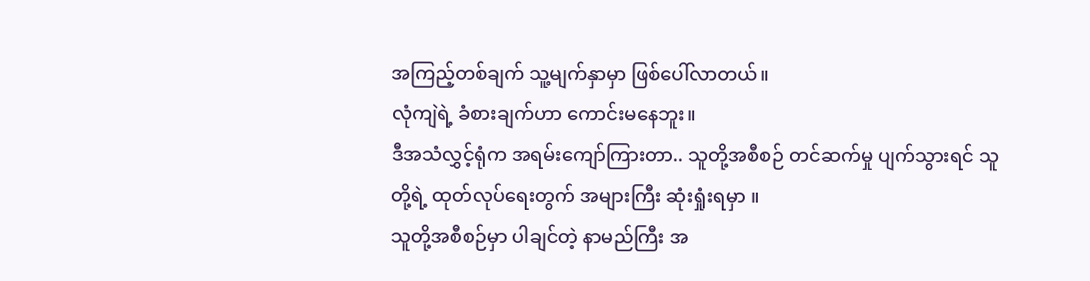အကြည့်တစ်ချက် သူ့မျက်နှာမှာ ဖြစ်ပေါ်လာတယ်။
လုံကျဲရဲ့ ခံစားချက်ဟာ ကောင်းမနေဘူး။
ဒီအသံလွှင့်ရုံက အရမ်းကျော်ကြားတာ.. သူတို့အစီစဉ် တင်ဆက်မှု ပျက်သွားရင် သူတို့ရဲ့ ထုတ်လုပ်ရေးတွက် အများကြီး ဆုံးရှုံးရမှာ ။
သူတို့အစီစဉ်မှာ ပါချင်တဲ့ နာမည်ကြီး အ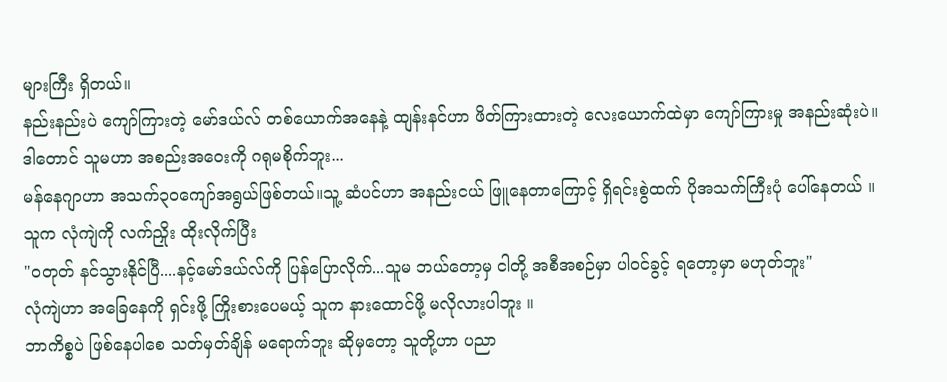များကြီး ရှိတယ်။
နည်းနည်းပဲ ကျော်ကြားတဲ့ မော်ဒယ်လ် တစ်ယောက်အနေနဲ့ ထျန်းနင်ဟာ ဖိတ်ကြားထားတဲ့ လေးယောက်ထဲမှာ ကျော်ကြားမှု အနည်းဆုံးပဲ။
ဒါတောင် သူမဟာ အစည်းအဝေးကို ဂရုမစိုက်ဘူး...
မန်နေဂျာဟာ အသက်၃၀ကျော်အရွယ်ဖြစ်တယ်။သူ့ ဆံပင်ဟာ အနည်းငယ် ဖြူနေတာကြောင့် ရှိရင်းစွဲထက် ပိုအသက်ကြီးပုံ ပေါ်နေတယ် ။
သူက လုံကျဲကို လက်ညှိုး ထိုးလိုက်ပြီး
"ဝတုတ် နင်သွားနိုင်ပြီ....နင့်မော်ဒယ်လ်ကို ပြန်ပြောလိုက်...သူမ ဘယ်တော့မှ ငါတို့ အစီအစဉ်မှာ ပါဝင်ခွင့် ရတော့မှာ မဟုတ်ဘူး"
လုံကျဲဟာ အခြေနေကို ရှင်းဖို့ ကြိုးစားပေမယ့် သူက နားထောင်ဖို့ မလိုလားပါဘူး ။
ဘာကိစ္စပဲ ဖြစ်နေပါစေ သတ်မှတ်ချိန် မရောက်ဘူး ဆိုမှတော့ သူတို့ဟာ ပညာ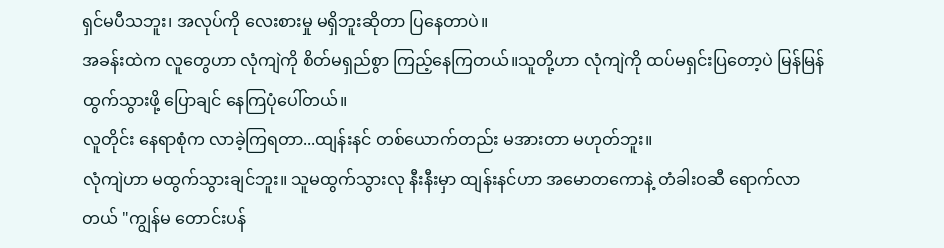ရှင်မပီသဘူး၊ အလုပ်ကို လေးစားမှု မရှိဘူးဆိုတာ ပြနေတာပဲ။
အခန်းထဲက လူတွေဟာ လုံကျဲကို စိတ်မရှည်စွာ ကြည့်နေကြတယ်။သူတို့ဟာ လုံကျဲကို ထပ်မရှင်းပြတော့ပဲ မြန်မြန် ထွက်သွားဖို့ ပြောချင် နေကြပုံပေါ်တယ်။
လူတိုင်း နေရာစုံက လာခဲ့ကြရတာ...ထျန်းနင် တစ်ယောက်တည်း မအားတာ မဟုတ်ဘူး။
လုံကျဲဟာ မထွက်သွားချင်ဘူး။ သူမထွက်သွားလု နီးနီးမှာ ထျန်းနင်ဟာ အမောတကောနဲ့ တံခါးဝဆီ ရောက်လာတယ် "ကျွန်မ တောင်းပန်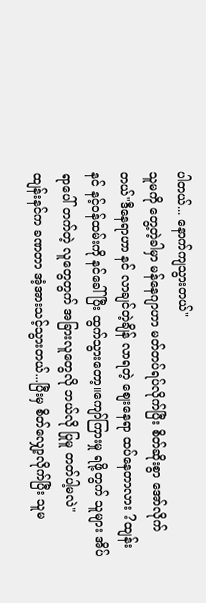ပါတယ်... နောက်ကျသွားတယ်"
သူမကို တွေ့တဲ့ခါမှာ မန်နေဂျာဟာ မတ်တပ်ရပ်လိုက်ပြီး စိတ်ဆိုးစွာ အော်လိုက်တယ်"ဒီနေရာဟာ နင် လာချင်တဲ့ချိန် လာရတဲ့ စျေးနေရာ ထပ်နေတာလား ?ထျန်းနင် နင့်ဝန်ထမ်းကို နင်ခေါ်ပြီး ထွက်သွားတော့။ကျော်ကြားမှု ရဖို့တွက် သူများ အိပ်ရာပေါ် တက်တဲ့ လူတွေတွက် အခြားလူတွေလို ဘယ်လို ပြုမူ တတ်ပါ့မလဲ"
ထျန်းနင်က ခဏတာ အံ့အားသင့်သွားတယ်...ပြီးမှ စိတ်လျှော့လိုက်ပြီး သူမ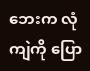ဘေးက လုံကျဲကို ပြော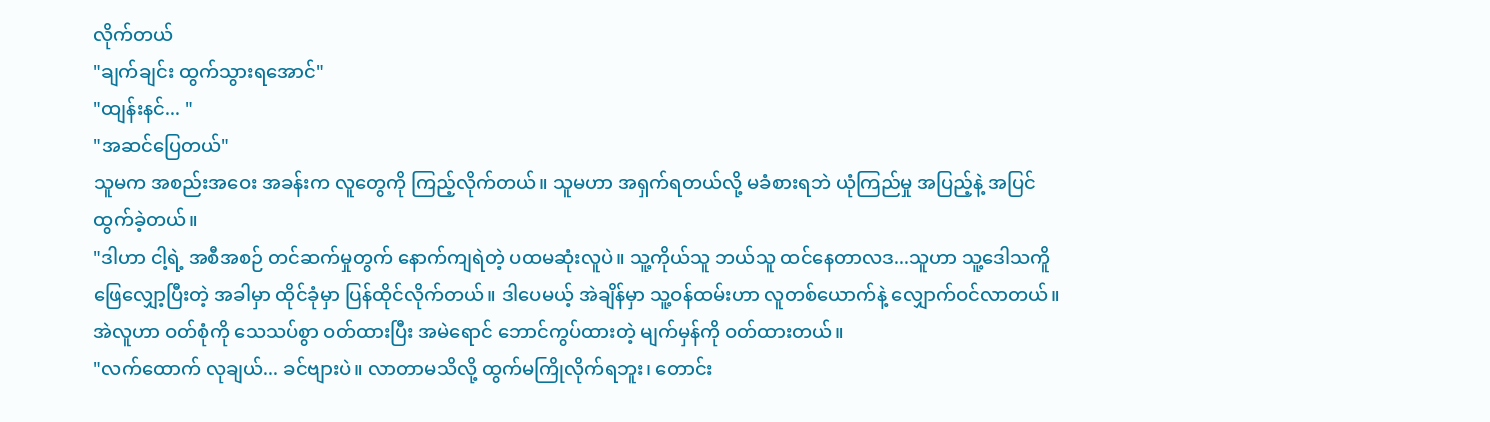လိုက်တယ်
"ချက်ချင်း ထွက်သွားရအောင်"
"ထျန်းနင်... "
"အဆင်ပြေတယ်"
သူမက အစည်းအဝေး အခန်းက လူတွေကို ကြည့်လိုက်တယ်။ သူမဟာ အရှက်ရတယ်လို့ မခံစားရဘဲ ယုံကြည်မှု အပြည့်နဲ့ အပြင်ထွက်ခဲ့တယ်။
"ဒါဟာ ငါ့ရဲ့ အစီအစဉ် တင်ဆက်မှုတွက် နောက်ကျရဲတဲ့ ပထမဆုံးလူပဲ။ သူ့ကိုယ်သူ ဘယ်သူ ထင်နေတာလဒ...သူဟာ သူ့ဒေါသကိူ ဖြေလျှော့ပြီးတဲ့ အခါမှာ ထိုင်ခုံမှာ ပြန်ထိုင်လိုက်တယ်။ ဒါပေမယ့် အဲချိန်မှာ သူ့ဝန်ထမ်းဟာ လူတစ်ယောက်နဲ့ လျှောက်ဝင်လာတယ်။
အဲလူဟာ ဝတ်စုံကို သေသပ်စွာ ဝတ်ထားပြီး အမဲရောင် ဘောင်ကွပ်ထားတဲ့ မျက်မှန်ကို ဝတ်ထားတယ်။
"လက်ထောက် လုချယ်... ခင်ဗျားပဲ။ လာတာမသိလို့ ထွက်မကြိုလိုက်ရဘူး၊ တောင်း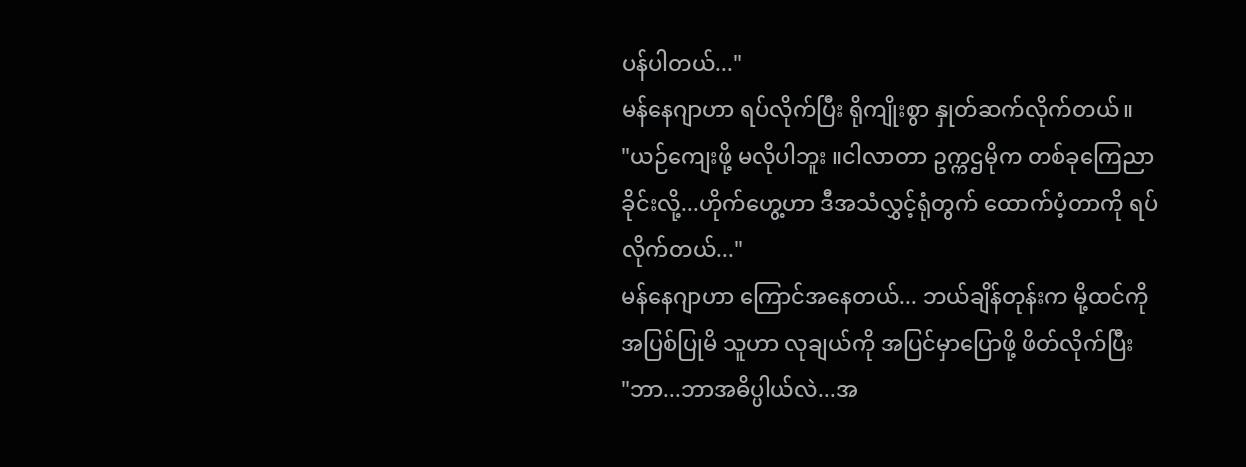ပန်ပါတယ်..."
မန်နေဂျာဟာ ရပ်လိုက်ပြီး ရိုကျိုးစွာ နှုတ်ဆက်လိုက်တယ်။
"ယဉ်ကျေးဖို့ မလိုပါဘူး ။ငါလာတာ ဥက္ကဌမိုက တစ်ခုကြေညာခိုင်းလို့...ဟိုက်ဟွေ့ဟာ ဒီအသံလွှင့်ရုံတွက် ထောက်ပံ့တာကို ရပ်လိုက်တယ်..."
မန်နေဂျာဟာ ကြောင်အနေတယ်... ဘယ်ချိန်တုန်းက မို့ထင်ကို အပြစ်ပြုမိ သူဟာ လုချယ်ကို အပြင်မှာပြောဖို့ ဖိတ်လိုက်ပြီး
"ဘာ...ဘာအဓိပ္ပါယ်လဲ...အ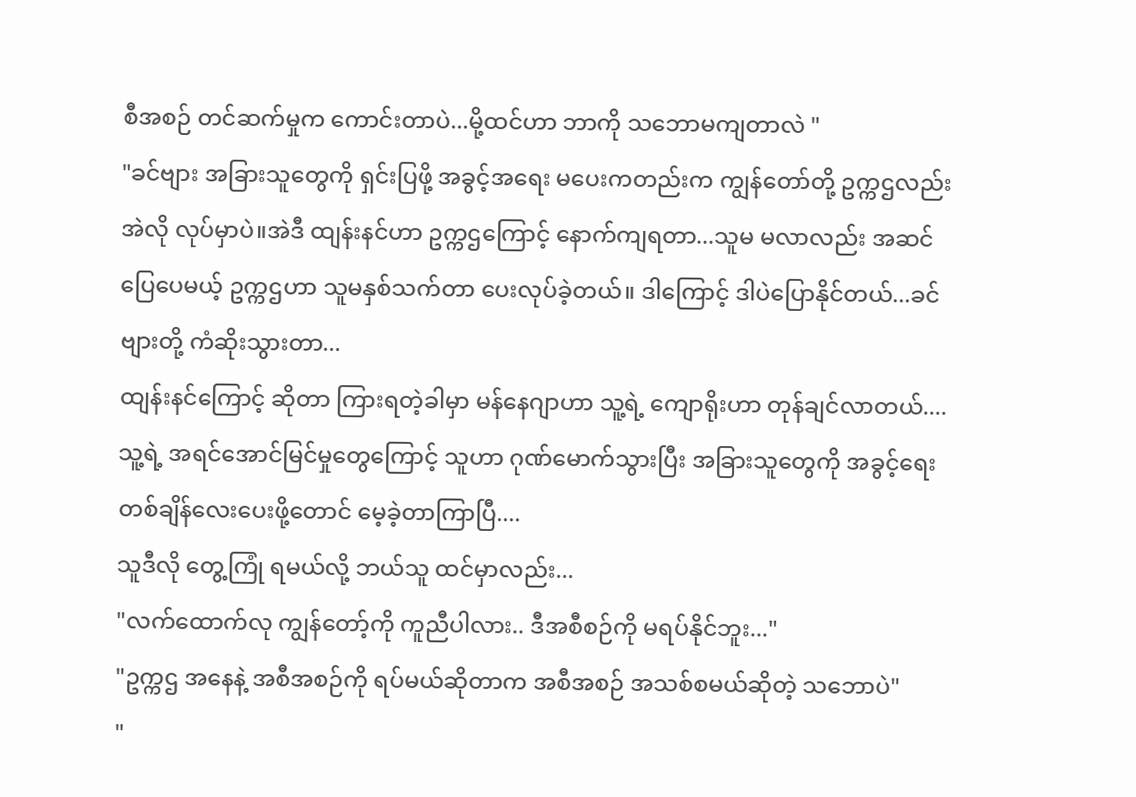စီအစဉ် တင်ဆက်မှုက ကောင်းတာပဲ...မို့ထင်ဟာ ဘာကို သဘောမကျတာလဲ "
"ခင်ဗျား အခြားသူတွေကို ရှင်းပြဖို့ အခွင့်အရေး မပေးကတည်းက ကျွန်တော်တို့ ဥက္ကဌလည်း အဲလို လုပ်မှာပဲ။အဲဒီ ထျန်းနင်ဟာ ဥက္ကဌကြောင့် နောက်ကျရတာ...သူမ မလာလည်း အဆင်ပြေပေမယ့် ဥက္ကဌဟာ သူမနှစ်သက်တာ ပေးလုပ်ခဲ့တယ်။ ဒါကြောင့် ဒါပဲပြောနိုင်တယ်...ခင်ဗျားတို့ ကံဆိုးသွားတာ...
ထျန်းနင်ကြောင့် ဆိုတာ ကြားရတဲ့ခါမှာ မန်နေဂျာဟာ သူ့ရဲ့ ကျောရိုးဟာ တုန်ချင်လာတယ်....
သူ့ရဲ့ အရင်အောင်မြင်မှုတွေကြောင့် သူဟာ ဂုဏ်မောက်သွားပြီး အခြားသူတွေကို အခွင့်ရေး တစ်ချိန်လေးပေးဖို့တောင် မေ့ခဲ့တာကြာပြီ....
သူဒီလို တွေ့ကြုံ ရမယ်လို့ ဘယ်သူ ထင်မှာလည်း...
"လက်ထောက်လု ကျွန်တော့်ကို ကူညီပါလား.. ဒီအစီစဉ်ကို မရပ်နိုင်ဘူး..."
"ဥက္ကဌ အနေနဲ့ အစီအစဉ်ကို ရပ်မယ်ဆိုတာက အစီအစဉ် အသစ်စမယ်ဆိုတဲ့ သဘောပဲ"
"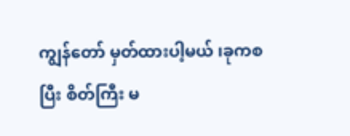ကျွန်တော် မှတ်ထားပါ့မယ် ၊ခုကစပြီး စိတ်ကြီး မ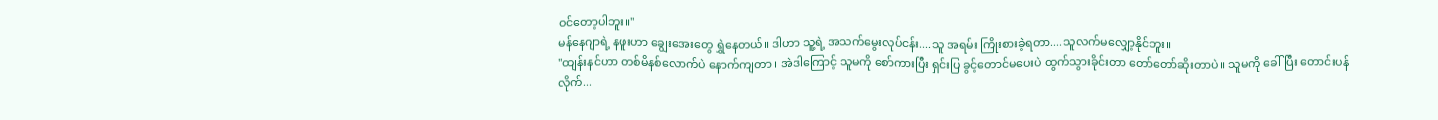ဝင်တော့ပါဘူး။"
မန်နေဂျာရဲ့ နဖူးဟာ ချွေးအေးတွေ ရွှဲနေတယ်။ ဒါဟာ သူ့ရဲ့ အသက်မွေးလုပ်ငန်း....သူ အရမ်း ကြိုးစားခဲ့ရတာ....သူလက်မလျှော့နိုင်ဘူး။
"ထျန်းနင်ဟာ တစ်မိနစ်လောက်ပဲ နောက်ကျတာ ၊ အဲဒါကြောင့် သူမကို စော်ကားပြီး ရှင်းပြ ခွင့်တောင်မပေးပဲ ထွက်သွားခိုင်းတာ တော်တော်ဆိုးတာပဲ။ သူမကို ခေါ်ပြီး တောင်းပန်လိုက်...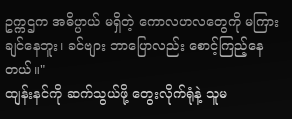ဥက္ကဌက အဓိပ္ပာယ် မရှိတဲ့ ကောလဟလတွေကို မကြားချင်နေဘူး၊ ခင်ဗျား ဘာပြောလည်း စောင့်ကြည့်နေတယ်။"
ထျန်းနင်ကို ဆက်သွယ်ဖို့ တွေးလိုက်ရုံနဲ့ သူမ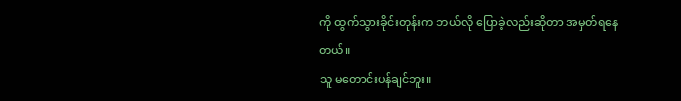ကို ထွက်သွားခိုင်းတုန်းက ဘယ်လို ပြောခဲ့လည်းဆိုတာ အမှတ်ရနေတယ်။
သူ မတောင်းပန်ချင်ဘူး။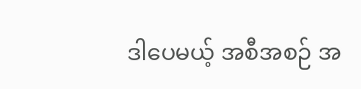ဒါပေမယ့် အစီအစဉ် အ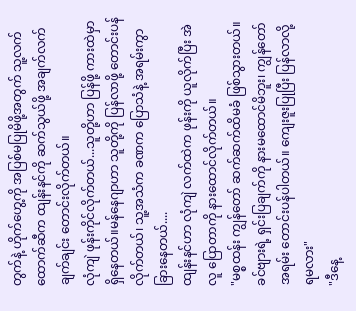တွက်နဲ့ ဟိုက်ဟွေ့ကို အပြစ်မပြုမိဖို့အတွက် သူ့လက်ထောက်ဆီက ထျန်းနင်ကို ဆက်သွယ်ဖို့ အချက်လက် ချက်ချင်း တောင်းလိုက်တယ်။
လုံကျဲ ဖုန်းကိုင်လိုက်တယ်...သူတို့ဟာ ပြန်ဖို့ ကားထဲမှာ ရှိနေတယ်။မန်နေဂျာဟာ သူတို့ကို ပြန်လာဖို့ တောင်းပန် လိုက်တယ်၊ သူ့အသံက ခဏက ပြောသံနဲ့ အရမ်းကွာခြားနေတယ်....
ထျန်းနင်ဟာ လုံကျဲ လက်ထဲက ဖုန်းကို ယူလိုက်ပြီး အဲလူ ပြောတာကို နားထောင်လိုက်တယ်။
"မစ္စထန်း ကျွန်တော် ဆက်ဆက်ထိမခံ ဖြစ်သွားတယ်။ ခင်ဗျားရဲ့ ရှင်းပြချက်ကို နားမထောင်မိဘူး၊ ကျွန်တော် အရမ်း တောင်းပန်ပါတယ်။ ကျေးဇူးပြုပြီး ပြန်လာလို့ ရမလား"
"ဒီနေ့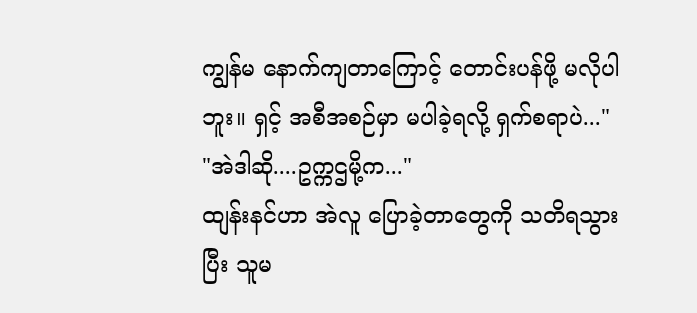ကျွန်မ နောက်ကျတာကြောင့် တောင်းပန်ဖို့ မလိုပါဘူး။ ရှင့် အစီအစဉ်မှာ မပါခဲ့ရလို့ ရှက်စရာပဲ..."
"အဲဒါဆို....ဥက္ကဌမို့က..."
ထျန်းနင်ဟာ အဲလူ ပြောခဲ့တာတွေကို သတိရသွားပြီး သူမ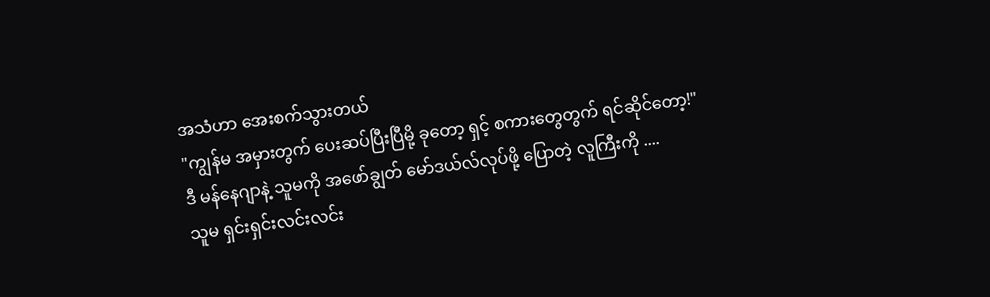အသံဟာ အေးစက်သွားတယ်
"ကျွန်မ အမှားတွက် ပေးဆပ်ပြီးပြီမို့ ခုတော့ ရှင့် စကားတွေတွက် ရင်ဆိုင်တော့!"
ဒီ မန်နေဂျာနဲ့ သူမကို အဖော်ချွတ် မော်ဒယ်လ်လုပ်ဖို့ ပြောတဲ့ လူကြီးကို ....
သူမ ရှင်းရှင်းလင်းလင်း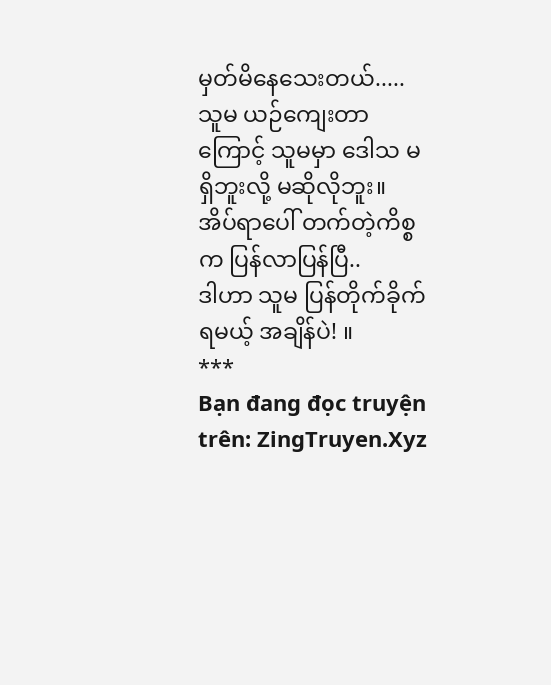မှတ်မိနေသေးတယ်.....
သူမ ယဉ်ကျေးတာကြောင့် သူမမှာ ဒေါသ မရှိဘူးလို့ မဆိုလိုဘူး။ အိပ်ရာပေါ် တက်တဲ့ကိစ္စက ပြန်လာပြန်ပြီ..
ဒါဟာ သူမ ပြန်တိုက်ခိုက်ရမယ့် အချိန်ပဲ! ။
***
Bạn đang đọc truyện trên: ZingTruyen.Xyz